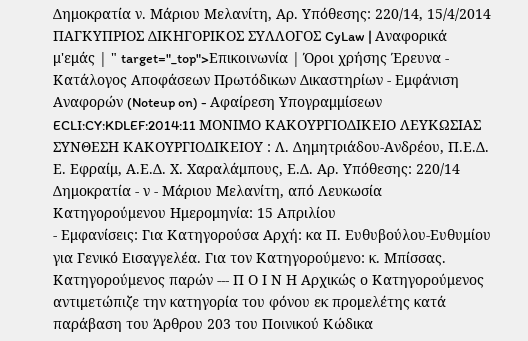Δημοκρατία ν. Μάριου Μελανίτη, Αρ. Υπόθεσης: 220/14, 15/4/2014 ΠΑΓΚΥΠΡΙΟΣ ΔΙΚΗΓΟΡΙΚΟΣ ΣΥΛΛΟΓΟΣ CyLaw | Αναφορικά μ'εμάς | " target="_top">Επικοινωνία | Όροι χρήσης Έρευνα - Κατάλογος Αποφάσεων Πρωτόδικων Δικαστηρίων - Εμφάνιση Αναφορών (Noteup on) - Αφαίρεση Υπογραμμίσεων ECLI:CY:KDLEF:2014:11 ΜΟΝΙΜΟ ΚΑΚΟΥΡΓΙΟΔΙΚΕΙΟ ΛΕΥΚΩΣΙΑΣ ΣΥΝΘΕΣΗ ΚΑΚΟΥΡΓΙΟΔΙΚΕΙΟΥ : Λ. Δημητριάδου-Ανδρέου, Π.Ε.Δ. Ε. Εφραίμ, Α.Ε.Δ. Χ. Χαραλάμπους, Ε.Δ. Αρ. Υπόθεσης: 220/14 Δημοκρατία - ν - Μάριου Μελανίτη, από Λευκωσία Κατηγορούμενου Ημερομηνία: 15 Απριλίου
- Εμφανίσεις: Για Κατηγορούσα Αρχή: κα Π. Ευθυβούλου-Ευθυμίου για Γενικό Εισαγγελέα. Για τον Κατηγορούμενο: κ. Μπίσσας. Κατηγορούμενος παρών --- Π Ο Ι Ν Η Aρχικώς ο Κατηγορούμενος αντιμετώπιζε την κατηγορία του φόνου εκ προμελέτης κατά παράβαση του Άρθρου 203 του Ποινικού Κώδικα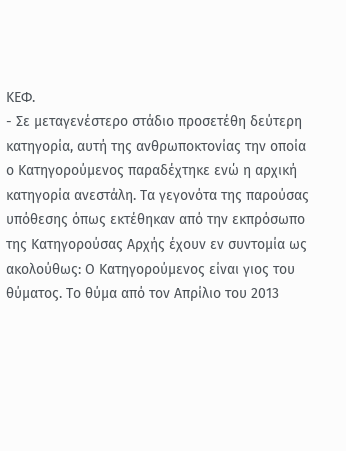ΚΕΦ.
- Σε μεταγενέστερο στάδιο προσετέθη δεύτερη κατηγορία, αυτή της ανθρωποκτονίας την οποία ο Κατηγορούμενος παραδέχτηκε ενώ η αρχική κατηγορία ανεστάλη. Τα γεγονότα της παρούσας υπόθεσης όπως εκτέθηκαν από την εκπρόσωπο της Κατηγορούσας Αρχής έχουν εν συντομία ως ακολούθως: Ο Κατηγορούμενος είναι γιος του θύματος. Το θύμα από τον Απρίλιο του 2013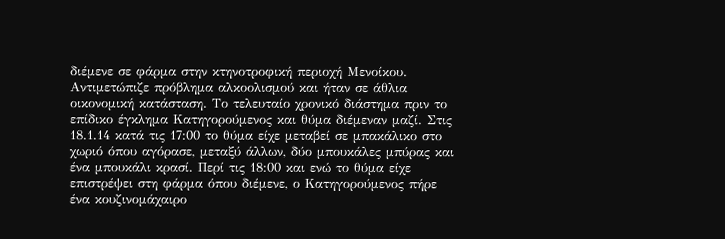διέμενε σε φάρμα στην κτηνοτροφική περιοχή Μενοίκου. Αντιμετώπιζε πρόβλημα αλκοολισμού και ήταν σε άθλια οικονομική κατάσταση. Το τελευταίο χρονικό διάστημα πριν το επίδικο έγκλημα Κατηγορούμενος και θύμα διέμεναν μαζί. Στις 18.1.14 κατά τις 17:00 το θύμα είχε μεταβεί σε μπακάλικο στο χωριό όπου αγόρασε, μεταξύ άλλων, δύο μπουκάλες μπύρας και ένα μπουκάλι κρασί. Περί τις 18:00 και ενώ το θύμα είχε επιστρέψει στη φάρμα όπου διέμενε, ο Κατηγορούμενος πήρε ένα κουζινομάχαιρο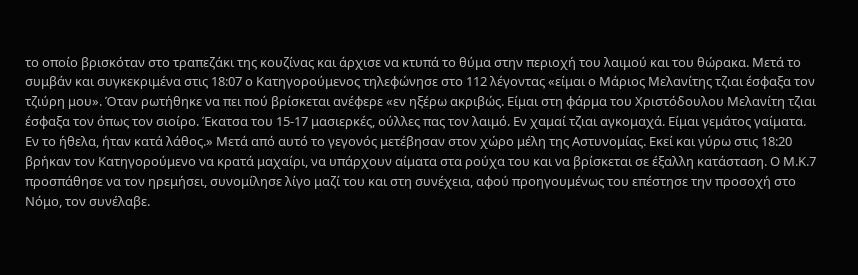το οποίο βρισκόταν στο τραπεζάκι της κουζίνας και άρχισε να κτυπά το θύμα στην περιοχή του λαιμού και του θώρακα. Μετά το συμβάν και συγκεκριμένα στις 18:07 ο Κατηγορούμενος τηλεφώνησε στο 112 λέγοντας «είμαι ο Μάριος Μελανίτης τζιαι έσφαξα τον τζιύρη μου». Όταν ρωτήθηκε να πει πού βρίσκεται ανέφερε «εν ηξέρω ακριβώς. Είμαι στη φάρμα του Χριστόδουλου Μελανίτη τζιαι έσφαξα τον όπως τον σιοίρο. Έκατσα του 15-17 μασιερκές, ούλλες πας τον λαιμό. Εν χαμαί τζιαι αγκομαχά. Είμαι γεμάτος γαίματα. Εν το ήθελα, ήταν κατά λάθος.» Μετά από αυτό το γεγονός μετέβησαν στον χώρο μέλη της Αστυνομίας. Εκεί και γύρω στις 18:20 βρήκαν τον Κατηγορούμενο να κρατά μαχαίρι, να υπάρχουν αίματα στα ρούχα του και να βρίσκεται σε έξαλλη κατάσταση. Ο Μ.Κ.7 προσπάθησε να τον ηρεμήσει, συνομίλησε λίγο μαζί του και στη συνέχεια, αφού προηγουμένως του επέστησε την προσοχή στο Νόμο, τον συνέλαβε.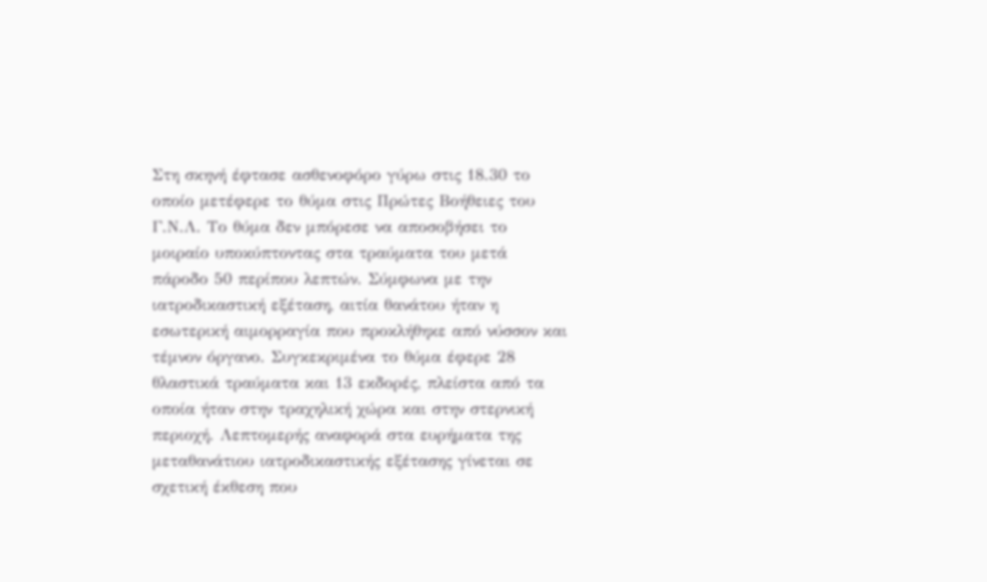Στη σκηνή έφτασε ασθενοφόρο γύρω στις 18.30 το οποίο μετέφερε το θύμα στις Πρώτες Βοήθειες του Γ.Ν.Λ. Το θύμα δεν μπόρεσε να αποσοβήσει το μοιραίο υποκύπτοντας στα τραύματα του μετά πάροδο 50 περίπου λεπτών. Σύμφωνα με την ιατροδικαστική εξέταση, αιτία θανάτου ήταν η εσωτερική αιμορραγία που προκλήθηκε από νύσσον και τέμνον όργανο. Συγκεκριμένα το θύμα έφερε 28 θλαστικά τραύματα και 13 εκδορές, πλείστα από τα οποία ήταν στην τραχηλική χώρα και στην στερνική περιοχή. Λεπτομερής αναφορά στα ευρήματα της μεταθανάτιου ιατροδικαστικής εξέτασης γίνεται σε σχετική έκθεση που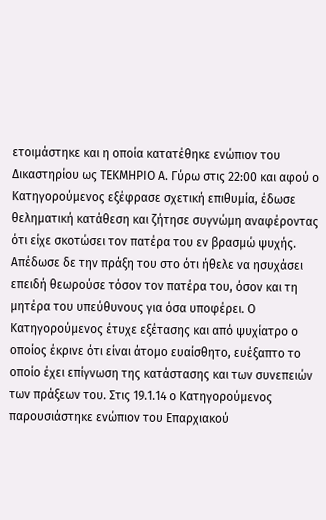ετοιμάστηκε και η οποία κατατέθηκε ενώπιον του Δικαστηρίου ως ΤΕΚΜΗΡΙΟ Α. Γύρω στις 22:00 και αφού ο Κατηγορούμενος εξέφρασε σχετική επιθυμία, έδωσε θεληματική κατάθεση και ζήτησε συγνώμη αναφέροντας ότι είχε σκοτώσει τον πατέρα του εν βρασμώ ψυχής. Απέδωσε δε την πράξη του στο ότι ήθελε να ησυχάσει επειδή θεωρούσε τόσον τον πατέρα του, όσον και τη μητέρα του υπεύθυνους για όσα υποφέρει. Ο Κατηγορούμενος έτυχε εξέτασης και από ψυχίατρο ο οποίος έκρινε ότι είναι άτομο ευαίσθητο, ευέξαπτο το οποίο έχει επίγνωση της κατάστασης και των συνεπειών των πράξεων του. Στις 19.1.14 ο Κατηγορούμενος παρουσιάστηκε ενώπιον του Επαρχιακού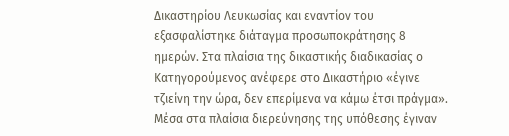Δικαστηρίου Λευκωσίας και εναντίον του εξασφαλίστηκε διάταγμα προσωποκράτησης 8 ημερών. Στα πλαίσια της δικαστικής διαδικασίας ο Κατηγορούμενος ανέφερε στο Δικαστήριο «έγινε τζιείνη την ώρα, δεν επερίμενα να κάμω έτσι πράγμα». Μέσα στα πλαίσια διερεύνησης της υπόθεσης έγιναν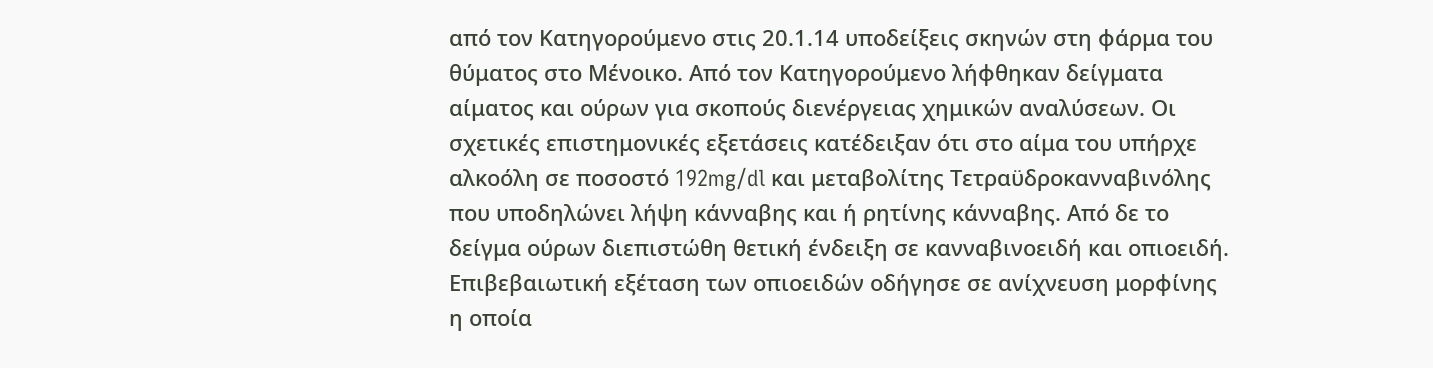από τον Κατηγορούμενο στις 20.1.14 υποδείξεις σκηνών στη φάρμα του θύματος στο Μένοικο. Από τον Κατηγορούμενο λήφθηκαν δείγματα αίματος και ούρων για σκοπούς διενέργειας χημικών αναλύσεων. Οι σχετικές επιστημονικές εξετάσεις κατέδειξαν ότι στο αίμα του υπήρχε αλκοόλη σε ποσοστό 192mg/dl και μεταβολίτης Τετραϋδροκανναβινόλης που υποδηλώνει λήψη κάνναβης και ή ρητίνης κάνναβης. Από δε το δείγμα ούρων διεπιστώθη θετική ένδειξη σε κανναβινοειδή και οπιοειδή. Επιβεβαιωτική εξέταση των οπιοειδών οδήγησε σε ανίχνευση μορφίνης η οποία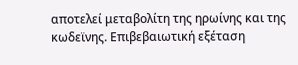αποτελεί μεταβολίτη της ηρωίνης και της κωδεϊνης. Επιβεβαιωτική εξέταση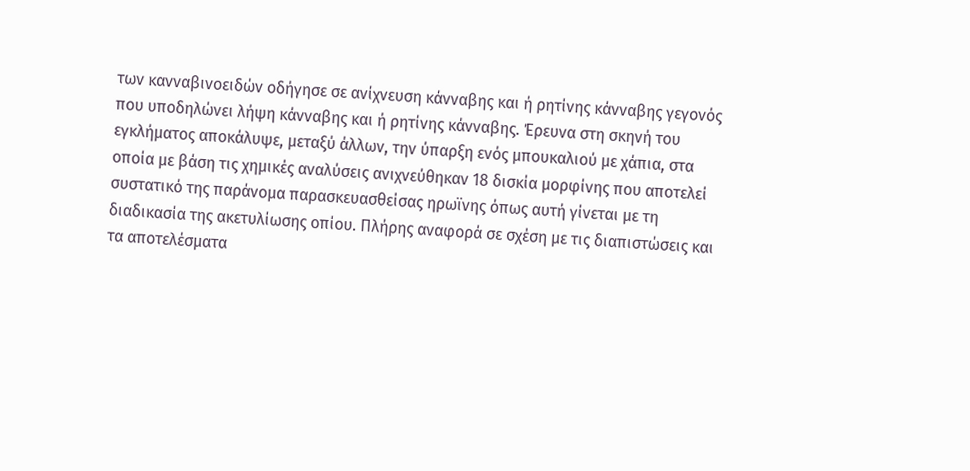των κανναβινοειδών οδήγησε σε ανίχνευση κάνναβης και ή ρητίνης κάνναβης γεγονός που υποδηλώνει λήψη κάνναβης και ή ρητίνης κάνναβης. Έρευνα στη σκηνή του εγκλήματος αποκάλυψε, μεταξύ άλλων, την ύπαρξη ενός μπουκαλιού με χάπια, στα οποία με βάση τις χημικές αναλύσεις ανιχνεύθηκαν 18 δισκία μορφίνης που αποτελεί συστατικό της παράνομα παρασκευασθείσας ηρωϊνης όπως αυτή γίνεται με τη διαδικασία της ακετυλίωσης οπίου. Πλήρης αναφορά σε σχέση με τις διαπιστώσεις και τα αποτελέσματα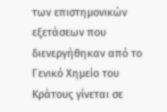των επιστημονικών εξετάσεων που διενεργήθηκαν από το Γενικό Χημείο του Κράτους γίνεται σε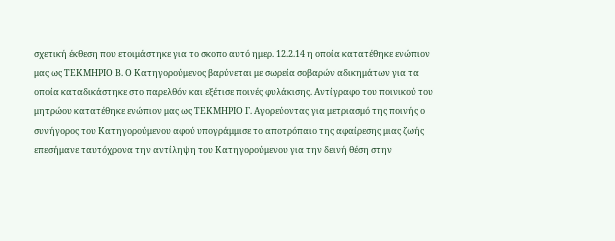σχετική έκθεση που ετοιμάστηκε για το σκοπο αυτό ημερ. 12.2.14 η οποία κατατέθηκε ενώπιον μας ως ΤΕΚΜΗΡΙΟ Β. Ο Κατηγορούμενος βαρύνεται με σωρεία σοβαρών αδικημάτων για τα οποία καταδικάστηκε στο παρελθόν και εξέτισε ποινές φυλάκισης. Αντίγραφο του ποινικού του μητρώου κατατέθηκε ενώπιον μας ως ΤΕΚΜΗΡΙΟ Γ. Αγορεύοντας για μετριασμό της ποινής ο συνήγορος του Κατηγορούμενου αφού υπογράμμισε το αποτρόπαιο της αφαίρεσης μιας ζωής επεσήμανε ταυτόχρονα την αντίληψη του Κατηγορούμενου για την δεινή θέση στην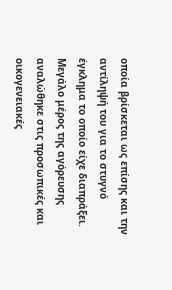οποία βρίσκεται ως επίσης και την αντίληψή του για το στυγνό έγκλημα το οποίο είχε διαπράξει. Μεγάλο μέρος της αγόρευσης αναλώθηκε στις προσωπικές και οικογενειακές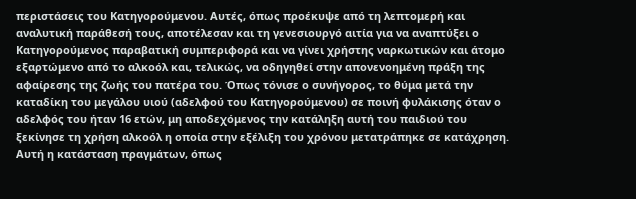περιστάσεις του Κατηγορούμενου. Αυτές, όπως προέκυψε από τη λεπτομερή και αναλυτική παράθεσή τους, αποτέλεσαν και τη γενεσιουργό αιτία για να αναπτύξει ο Κατηγορούμενος παραβατική συμπεριφορά και να γίνει χρήστης ναρκωτικών και άτομο εξαρτώμενο από το αλκοόλ και, τελικώς, να οδηγηθεί στην απονενοημένη πράξη της αφαίρεσης της ζωής του πατέρα του. Όπως τόνισε ο συνήγορος, το θύμα μετά την καταδίκη του μεγάλου υιού (αδελφού του Κατηγορούμενου) σε ποινή φυλάκισης όταν ο αδελφός του ήταν 16 ετών, μη αποδεχόμενος την κατάληξη αυτή του παιδιού του ξεκίνησε τη χρήση αλκοόλ η οποία στην εξέλιξη του χρόνου μετατράπηκε σε κατάχρηση. Αυτή η κατάσταση πραγμάτων, όπως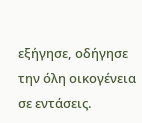εξήγησε, οδήγησε την όλη οικογένεια σε εντάσεις.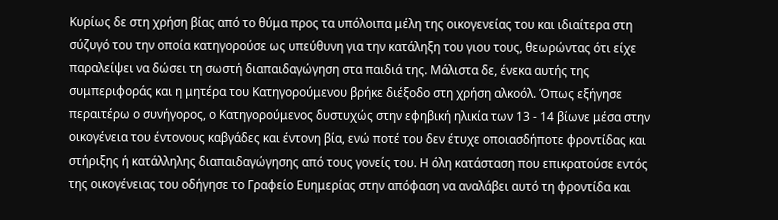Κυρίως δε στη χρήση βίας από το θύμα προς τα υπόλοιπα μέλη της οικογενείας του και ιδιαίτερα στη σύζυγό του την οποία κατηγορούσε ως υπεύθυνη για την κατάληξη του γιου τους, θεωρώντας ότι είχε παραλείψει να δώσει τη σωστή διαπαιδαγώγηση στα παιδιά της. Μάλιστα δε, ένεκα αυτής της συμπεριφοράς και η μητέρα του Κατηγορούμενου βρήκε διέξοδο στη χρήση αλκοόλ. Όπως εξήγησε περαιτέρω ο συνήγορος, ο Κατηγορούμενος δυστυχώς στην εφηβική ηλικία των 13 - 14 βίωνε μέσα στην οικογένεια του έντονους καβγάδες και έντονη βία, ενώ ποτέ του δεν έτυχε οποιασδήποτε φροντίδας και στήριξης ή κατάλληλης διαπαιδαγώγησης από τους γονείς του. Η όλη κατάσταση που επικρατούσε εντός της οικογένειας του οδήγησε το Γραφείο Ευημερίας στην απόφαση να αναλάβει αυτό τη φροντίδα και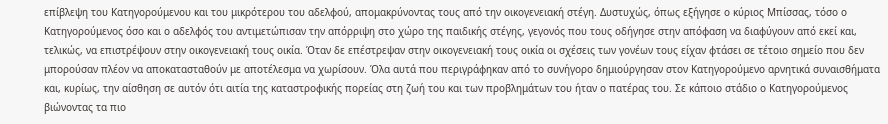επίβλεψη του Κατηγορούμενου και του μικρότερου του αδελφού, απομακρύνοντας τους από την οικογενειακή στέγη. Δυστυχώς, όπως εξήγησε ο κύριος Μπίσσας, τόσο ο Κατηγορούμενος όσο και ο αδελφός του αντιμετώπισαν την απόρριψη στο χώρο της παιδικής στέγης, γεγονός που τους οδήγησε στην απόφαση να διαφύγουν από εκεί και, τελικώς, να επιστρέψουν στην οικογενειακή τους οικία. Όταν δε επέστρεψαν στην οικογενειακή τους οικία οι σχέσεις των γονέων τους είχαν φτάσει σε τέτοιο σημείο που δεν μπορούσαν πλέον να αποκατασταθούν με αποτέλεσμα να χωρίσουν. Όλα αυτά που περιγράφηκαν από το συνήγορο δημιούργησαν στον Κατηγορούμενο αρνητικά συναισθήματα και, κυρίως, την αίσθηση σε αυτόν ότι αιτία της καταστροφικής πορείας στη ζωή του και των προβλημάτων του ήταν ο πατέρας του. Σε κάποιο στάδιο ο Κατηγορούμενος βιώνοντας τα πιο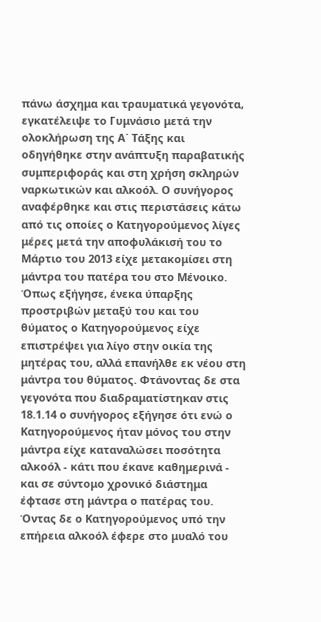πάνω άσχημα και τραυματικά γεγονότα, εγκατέλειψε το Γυμνάσιο μετά την ολοκλήρωση της Α΄ Τάξης και οδηγήθηκε στην ανάπτυξη παραβατικής συμπεριφοράς και στη χρήση σκληρών ναρκωτικών και αλκοόλ. Ο συνήγορος αναφέρθηκε και στις περιστάσεις κάτω από τις οποίες ο Κατηγορούμενος λίγες μέρες μετά την αποφυλάκισή του το Μάρτιο του 2013 είχε μετακομίσει στη μάντρα του πατέρα του στο Μένοικο. Όπως εξήγησε, ένεκα ύπαρξης προστριβών μεταξύ του και του θύματος ο Κατηγορούμενος είχε επιστρέψει για λίγο στην οικία της μητέρας του, αλλά επανήλθε εκ νέου στη μάντρα του θύματος. Φτάνοντας δε στα γεγονότα που διαδραματίστηκαν στις 18.1.14 ο συνήγορος εξήγησε ότι ενώ ο Κατηγορούμενος ήταν μόνος του στην μάντρα είχε καταναλώσει ποσότητα αλκοόλ - κάτι που έκανε καθημερινά - και σε σύντομο χρονικό διάστημα έφτασε στη μάντρα ο πατέρας του. Όντας δε ο Κατηγορούμενος υπό την επήρεια αλκοόλ έφερε στο μυαλό του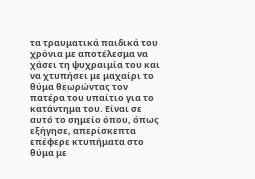τα τραυματικά παιδικά του χρόνια με αποτέλεσμα να χάσει τη ψυχραιμία του και να χτυπήσει με μαχαίρι το θύμα θεωρώντας τον πατέρα του υπαίτιο για το κατάντημα του. Είναι σε αυτό το σημείο όπου, όπως εξήγησε, απερίσκεπτα επέφερε κτυπήματα στο θύμα με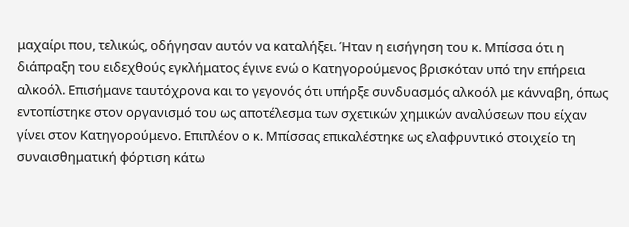μαχαίρι που, τελικώς, οδήγησαν αυτόν να καταλήξει. Ήταν η εισήγηση του κ. Μπίσσα ότι η διάπραξη του ειδεχθούς εγκλήματος έγινε ενώ ο Κατηγορούμενος βρισκόταν υπό την επήρεια αλκοόλ. Επισήμανε ταυτόχρονα και το γεγονός ότι υπήρξε συνδυασμός αλκοόλ με κάνναβη, όπως εντοπίστηκε στον οργανισμό του ως αποτέλεσμα των σχετικών χημικών αναλύσεων που είχαν γίνει στον Κατηγορούμενο. Επιπλέον ο κ. Μπίσσας επικαλέστηκε ως ελαφρυντικό στοιχείο τη συναισθηματική φόρτιση κάτω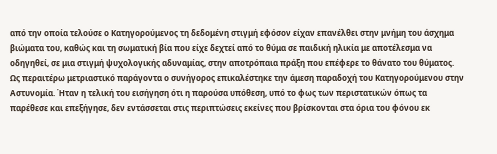από την οποία τελούσε ο Κατηγορούμενος τη δεδομένη στιγμή εφόσον είχαν επανέλθει στην μνήμη του άσχημα βιώματα του, καθώς και τη σωματική βία που είχε δεχτεί από το θύμα σε παιδική ηλικία με αποτέλεσμα να οδηγηθεί, σε μια στιγμή ψυχολογικής αδυναμίας, στην αποτρόπαια πράξη που επέφερε το θάνατο του θύματος. Ως περαιτέρω μετριαστικό παράγοντα ο συνήγορος επικαλέστηκε την άμεση παραδοχή του Κατηγορούμενου στην Αστυνομία. Ήταν η τελική του εισήγηση ότι η παρούσα υπόθεση, υπό το φως των περιστατικών όπως τα παρέθεσε και επεξήγησε, δεν εντάσσεται στις περιπτώσεις εκείνες που βρίσκονται στα όρια του φόνου εκ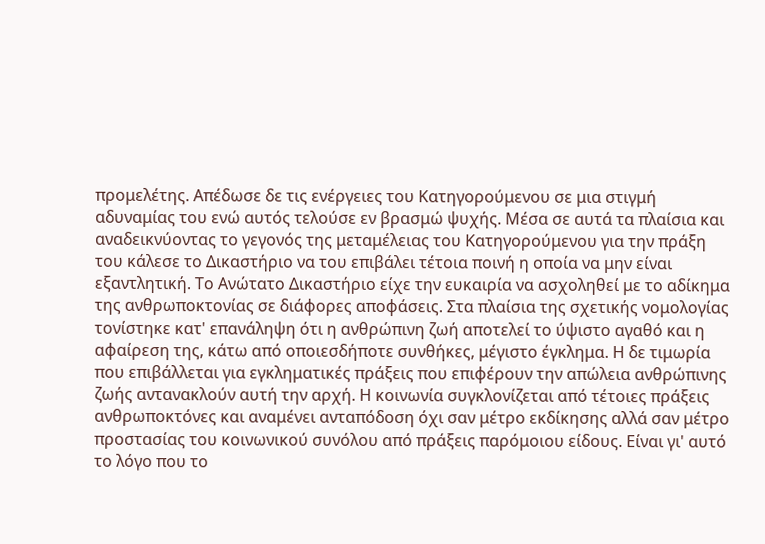προμελέτης. Απέδωσε δε τις ενέργειες του Κατηγορούμενου σε μια στιγμή αδυναμίας του ενώ αυτός τελούσε εν βρασμώ ψυχής. Μέσα σε αυτά τα πλαίσια και αναδεικνύοντας το γεγονός της μεταμέλειας του Κατηγορούμενου για την πράξη του κάλεσε το Δικαστήριο να του επιβάλει τέτοια ποινή η οποία να μην είναι εξαντλητική. Το Ανώτατο Δικαστήριο είχε την ευκαιρία να ασχοληθεί με το αδίκημα της ανθρωποκτονίας σε διάφορες αποφάσεις. Στα πλαίσια της σχετικής νομολογίας τονίστηκε κατ' επανάληψη ότι η ανθρώπινη ζωή αποτελεί το ύψιστο αγαθό και η αφαίρεση της, κάτω από οποιεσδήποτε συνθήκες, μέγιστο έγκλημα. Η δε τιμωρία που επιβάλλεται για εγκληματικές πράξεις που επιφέρουν την απώλεια ανθρώπινης ζωής αντανακλούν αυτή την αρχή. Η κοινωνία συγκλονίζεται από τέτοιες πράξεις ανθρωποκτόνες και αναμένει ανταπόδοση όχι σαν μέτρο εκδίκησης αλλά σαν μέτρο προστασίας του κοινωνικού συνόλου από πράξεις παρόμοιου είδους. Είναι γι' αυτό το λόγο που το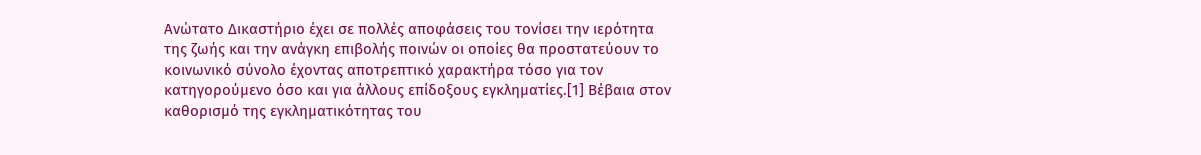Ανώτατο Δικαστήριο έχει σε πολλές αποφάσεις του τονίσει την ιερότητα της ζωής και την ανάγκη επιβολής ποινών οι οποίες θα προστατεύουν το κοινωνικό σύνολο έχοντας αποτρεπτικό χαρακτήρα τόσο για τον κατηγορούμενο όσο και για άλλους επίδοξους εγκληματίες.[1] Βέβαια στον καθορισμό της εγκληματικότητας του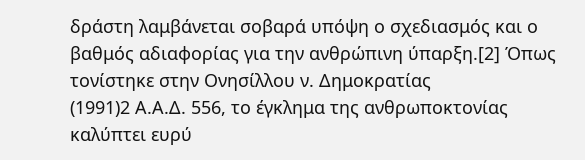δράστη λαμβάνεται σοβαρά υπόψη ο σχεδιασμός και ο βαθμός αδιαφορίας για την ανθρώπινη ύπαρξη.[2] Όπως τονίστηκε στην Ονησίλλου ν. Δημοκρατίας
(1991)2 Α.Α.Δ. 556, το έγκλημα της ανθρωποκτονίας καλύπτει ευρύ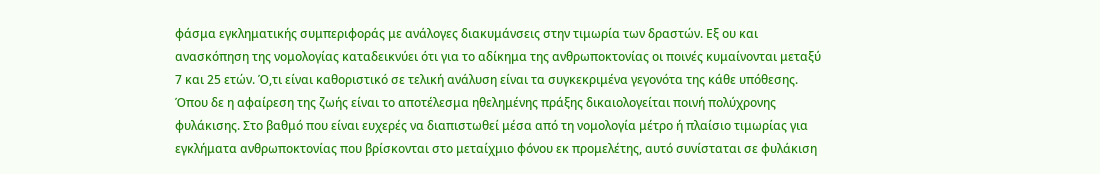φάσμα εγκληματικής συμπεριφοράς με ανάλογες διακυμάνσεις στην τιμωρία των δραστών. Εξ ου και ανασκόπηση της νομολογίας καταδεικνύει ότι για το αδίκημα της ανθρωποκτονίας οι ποινές κυμαίνονται μεταξύ 7 και 25 ετών. Ό,τι είναι καθοριστικό σε τελική ανάλυση είναι τα συγκεκριμένα γεγονότα της κάθε υπόθεσης. Όπου δε η αφαίρεση της ζωής είναι το αποτέλεσμα ηθελημένης πράξης δικαιολογείται ποινή πολύχρονης φυλάκισης. Στο βαθμό που είναι ευχερές να διαπιστωθεί μέσα από τη νομολογία μέτρο ή πλαίσιο τιμωρίας για εγκλήματα ανθρωποκτονίας που βρίσκονται στο μεταίχμιο φόνου εκ προμελέτης, αυτό συνίσταται σε φυλάκιση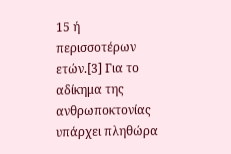15 ή περισσοτέρων ετών.[3] Για το αδίκημα της ανθρωποκτονίας υπάρχει πληθώρα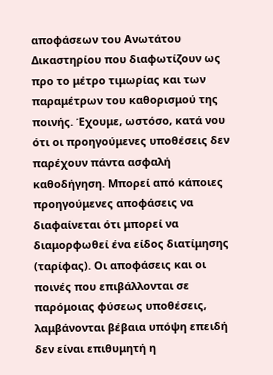αποφάσεων του Ανωτάτου Δικαστηρίου που διαφωτίζουν ως προ το μέτρο τιμωρίας και των παραμέτρων του καθορισμού της ποινής. Έχουμε, ωστόσο, κατά νου ότι οι προηγούμενες υποθέσεις δεν παρέχουν πάντα ασφαλή καθοδήγηση. Μπορεί από κάποιες προηγούμενες αποφάσεις να διαφαίνεται ότι μπορεί να διαμορφωθεί ένα είδος διατίμησης (ταρίφας). Οι αποφάσεις και οι ποινές που επιβάλλονται σε παρόμοιας φύσεως υποθέσεις, λαμβάνονται βέβαια υπόψη επειδή δεν είναι επιθυμητή η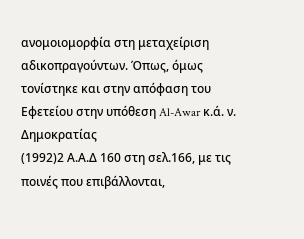ανομοιομορφία στη μεταχείριση αδικοπραγούντων. Όπως, όμως τονίστηκε και στην απόφαση του Εφετείου στην υπόθεση Al-Awar κ.ά. ν. Δημοκρατίας
(1992)2 Α.Α.Δ 160 στη σελ.166, με τις ποινές που επιβάλλονται,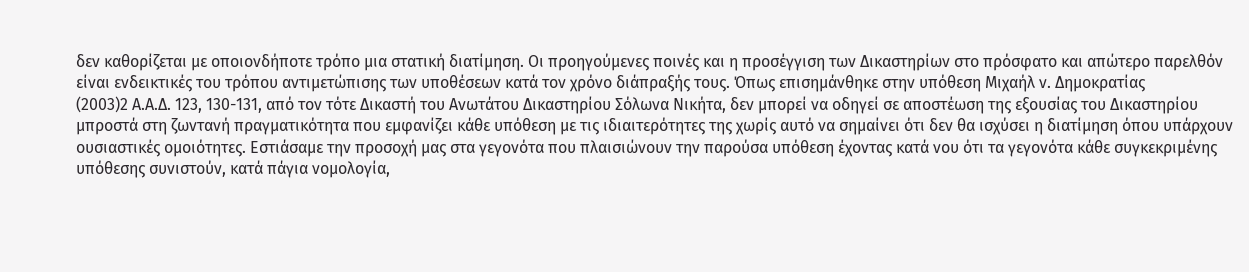δεν καθορίζεται με οποιονδήποτε τρόπο μια στατική διατίμηση. Οι προηγούμενες ποινές και η προσέγγιση των Δικαστηρίων στο πρόσφατο και απώτερο παρελθόν είναι ενδεικτικές του τρόπου αντιμετώπισης των υποθέσεων κατά τον χρόνο διάπραξής τους. Όπως επισημάνθηκε στην υπόθεση Μιχαήλ ν. Δημοκρατίας
(2003)2 Α.Α.Δ. 123, 130-131, από τον τότε Δικαστή του Ανωτάτου Δικαστηρίου Σόλωνα Νικήτα, δεν μπορεί να οδηγεί σε αποστέωση της εξουσίας του Δικαστηρίου μπροστά στη ζωντανή πραγματικότητα που εμφανίζει κάθε υπόθεση με τις ιδιαιτερότητες της χωρίς αυτό να σημαίνει ότι δεν θα ισχύσει η διατίμηση όπου υπάρχουν ουσιαστικές ομοιότητες. Εστιάσαμε την προσοχή μας στα γεγονότα που πλαισιώνουν την παρούσα υπόθεση έχοντας κατά νου ότι τα γεγονότα κάθε συγκεκριμένης υπόθεσης συνιστούν, κατά πάγια νομολογία,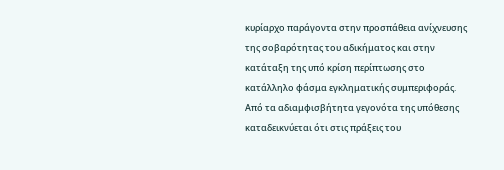κυρίαρχο παράγοντα στην προσπάθεια ανίχνευσης της σοβαρότητας του αδικήματος και στην κατάταξη της υπό κρίση περίπτωσης στο κατάλληλο φάσμα εγκληματικής συμπεριφοράς. Από τα αδιαμφισβήτητα γεγονότα της υπόθεσης καταδεικνύεται ότι στις πράξεις του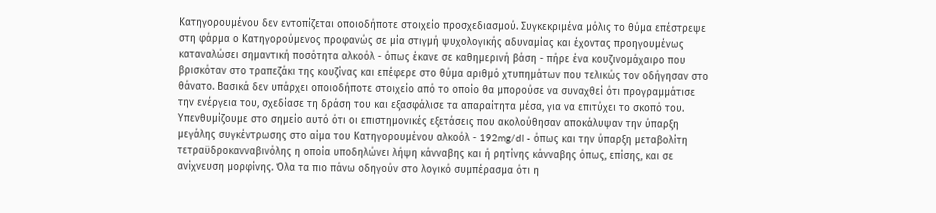Κατηγορουμένου δεν εντοπίζεται οποιοδήποτε στοιχείο προσχεδιασμού. Συγκεκριμένα μόλις το θύμα επέστρεψε στη φάρμα ο Κατηγορούμενος προφανώς σε μία στιγμή ψυχολογικής αδυναμίας και έχοντας προηγουμένως καταναλώσει σημαντική ποσότητα αλκοόλ - όπως έκανε σε καθημερινή βάση - πήρε ένα κουζινομάχαιρο που βρισκόταν στο τραπεζάκι της κουζίνας και επέφερε στο θύμα αριθμό χτυπημάτων που τελικώς τον οδήγησαν στο θάνατο. Βασικά δεν υπάρχει οποιοδήποτε στοιχείο από το οποίο θα μπορούσε να συναχθεί ότι προγραμμάτισε την ενέργεια του, σχεδίασε τη δράση του και εξασφάλισε τα απαραίτητα μέσα, για να επιτύχει το σκοπό του. Υπενθυμίζουμε στο σημείο αυτό ότι οι επιστημονικές εξετάσεις που ακολούθησαν αποκάλυψαν την ύπαρξη μεγάλης συγκέντρωσης στο αίμα του Κατηγορουμένου αλκοόλ - 192mg/dl - όπως και την ύπαρξη μεταβολίτη τετραϋδροκανναβινόλης η οποία υποδηλώνει λήψη κάνναβης και ή ρητίνης κάνναβης όπως, επίσης, και σε ανίχνευση μορφίνης. Όλα τα πιο πάνω οδηγούν στο λογικό συμπέρασμα ότι η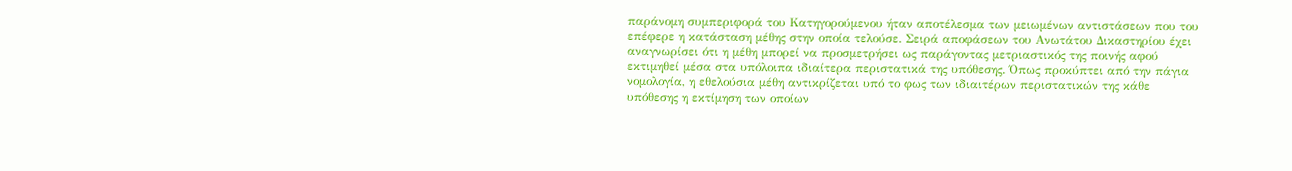παράνομη συμπεριφορά του Κατηγορούμενου ήταν αποτέλεσμα των μειωμένων αντιστάσεων που του επέφερε η κατάσταση μέθης στην οποία τελούσε. Σειρά αποφάσεων του Ανωτάτου Δικαστηρίου έχει αναγνωρίσει ότι η μέθη μπορεί να προσμετρήσει ως παράγοντας μετριαστικός της ποινής αφού εκτιμηθεί μέσα στα υπόλοιπα ιδιαίτερα περιστατικά της υπόθεσης. Όπως προκύπτει από την πάγια νομολογία, η εθελούσια μέθη αντικρίζεται υπό το φως των ιδιαιτέρων περιστατικών της κάθε υπόθεσης η εκτίμηση των οποίων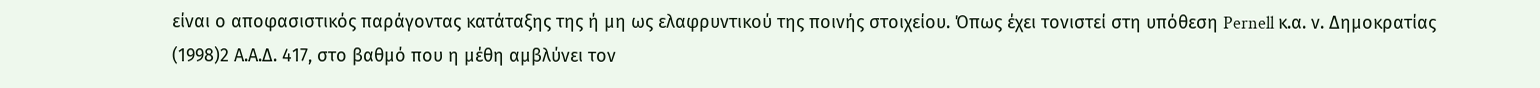είναι ο αποφασιστικός παράγοντας κατάταξης της ή μη ως ελαφρυντικού της ποινής στοιχείου. Όπως έχει τονιστεί στη υπόθεση Pernell κ.α. ν. Δημοκρατίας
(1998)2 Α.Α.Δ. 417, στο βαθμό που η μέθη αμβλύνει τον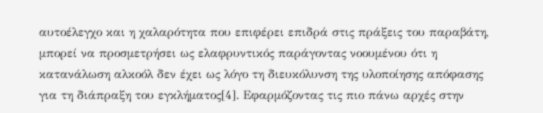αυτοέλεγχο και η χαλαρότητα που επιφέρει επιδρά στις πράξεις του παραβάτη, μπορεί να προσμετρήσει ως ελαφρυντικός παράγοντας νοουμένου ότι η κατανάλωση αλκοόλ δεν έχει ως λόγο τη διευκόλυνση της υλοποίησης απόφασης για τη διάπραξη του εγκλήματος[4]. Εφαρμόζοντας τις πιο πάνω αρχές στην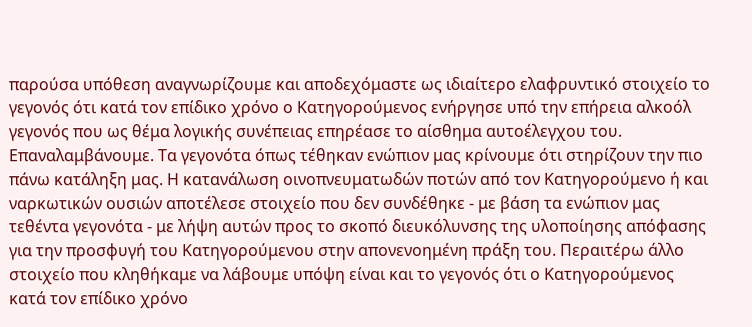παρούσα υπόθεση αναγνωρίζουμε και αποδεχόμαστε ως ιδιαίτερο ελαφρυντικό στοιχείο το γεγονός ότι κατά τον επίδικο χρόνο ο Κατηγορούμενος ενήργησε υπό την επήρεια αλκοόλ γεγονός που ως θέμα λογικής συνέπειας επηρέασε το αίσθημα αυτοέλεγχου του. Επαναλαμβάνουμε. Τα γεγονότα όπως τέθηκαν ενώπιον μας κρίνουμε ότι στηρίζουν την πιο πάνω κατάληξη μας. Η κατανάλωση οινοπνευματωδών ποτών από τον Κατηγορούμενο ή και ναρκωτικών ουσιών αποτέλεσε στοιχείο που δεν συνδέθηκε - με βάση τα ενώπιον μας τεθέντα γεγονότα - με λήψη αυτών προς το σκοπό διευκόλυνσης της υλοποίησης απόφασης για την προσφυγή του Κατηγορούμενου στην απονενοημένη πράξη του. Περαιτέρω άλλο στοιχείο που κληθήκαμε να λάβουμε υπόψη είναι και το γεγονός ότι ο Κατηγορούμενος κατά τον επίδικο χρόνο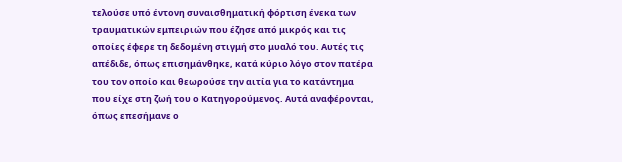τελούσε υπό έντονη συναισθηματική φόρτιση ένεκα των τραυματικών εμπειριών που έζησε από μικρός και τις οποίες έφερε τη δεδομένη στιγμή στο μυαλό του. Αυτές τις απέδιδε, όπως επισημάνθηκε, κατά κύριο λόγο στον πατέρα του τον οποίο και θεωρούσε την αιτία για το κατάντημα που είχε στη ζωή του ο Κατηγορούμενος. Αυτά αναφέρονται, όπως επεσήμανε ο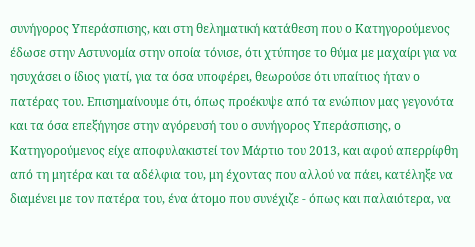συνήγορος Υπεράσπισης, και στη θεληματική κατάθεση που ο Κατηγορούμενος έδωσε στην Αστυνομία στην οποία τόνισε, ότι χτύπησε το θύμα με μαχαίρι για να ησυχάσει ο ίδιος γιατί, για τα όσα υποφέρει, θεωρούσε ότι υπαίτιος ήταν ο πατέρας του. Επισημαίνουμε ότι, όπως προέκυψε από τα ενώπιον μας γεγονότα και τα όσα επεξήγησε στην αγόρευσή του ο συνήγορος Υπεράσπισης, ο Κατηγορούμενος είχε αποφυλακιστεί τον Μάρτιο του 2013, και αφού απερρίφθη από τη μητέρα και τα αδέλφια του, μη έχοντας που αλλού να πάει, κατέληξε να διαμένει με τον πατέρα του, ένα άτομο που συνέχιζε - όπως και παλαιότερα, να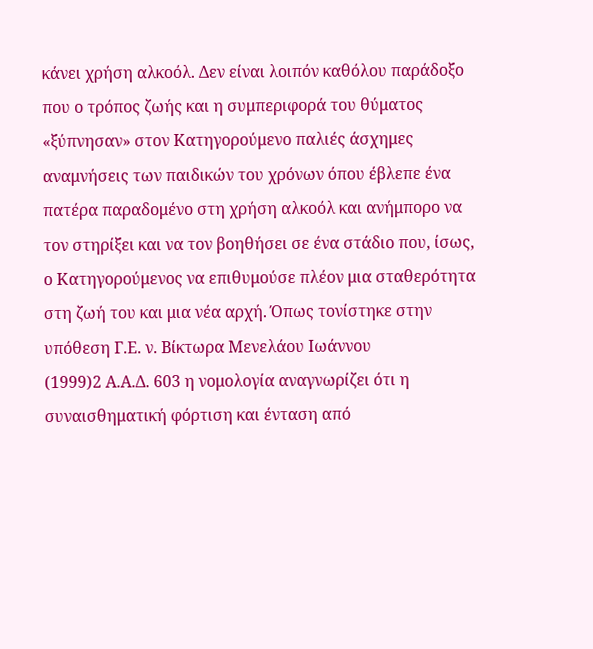κάνει χρήση αλκοόλ. Δεν είναι λοιπόν καθόλου παράδοξο που ο τρόπος ζωής και η συμπεριφορά του θύματος «ξύπνησαν» στον Κατηγορούμενο παλιές άσχημες αναμνήσεις των παιδικών του χρόνων όπου έβλεπε ένα πατέρα παραδομένο στη χρήση αλκοόλ και ανήμπορο να τον στηρίξει και να τον βοηθήσει σε ένα στάδιο που, ίσως, ο Κατηγορούμενος να επιθυμούσε πλέον μια σταθερότητα στη ζωή του και μια νέα αρχή. Όπως τονίστηκε στην υπόθεση Γ.Ε. ν. Βίκτωρα Μενελάου Ιωάννου
(1999)2 Α.Α.Δ. 603 η νομολογία αναγνωρίζει ότι η συναισθηματική φόρτιση και ένταση από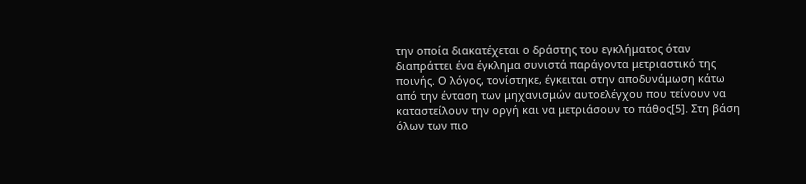την οποία διακατέχεται ο δράστης του εγκλήματος όταν διαπράττει ένα έγκλημα συνιστά παράγοντα μετριαστικό της ποινής. Ο λόγος, τονίστηκε, έγκειται στην αποδυνάμωση κάτω από την ένταση των μηχανισμών αυτοελέγχου που τείνουν να καταστείλουν την οργή και να μετριάσουν το πάθος[5]. Στη βάση όλων των πιο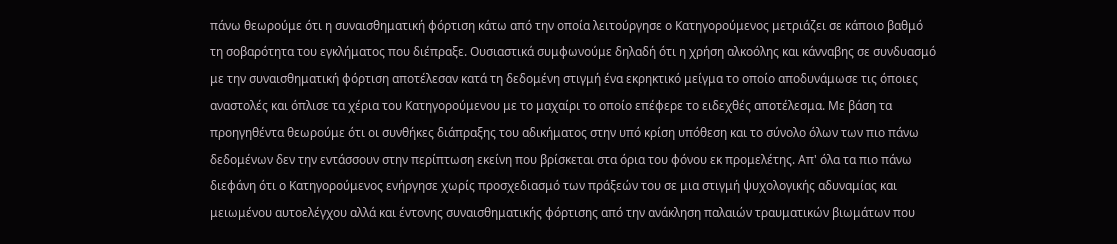πάνω θεωρούμε ότι η συναισθηματική φόρτιση κάτω από την οποία λειτούργησε ο Κατηγορούμενος μετριάζει σε κάποιο βαθμό τη σοβαρότητα του εγκλήματος που διέπραξε. Ουσιαστικά συμφωνούμε δηλαδή ότι η χρήση αλκοόλης και κάνναβης σε συνδυασμό με την συναισθηματική φόρτιση αποτέλεσαν κατά τη δεδομένη στιγμή ένα εκρηκτικό μείγμα το οποίο αποδυνάμωσε τις όποιες αναστολές και όπλισε τα χέρια του Κατηγορούμενου με το μαχαίρι το οποίο επέφερε το ειδεχθές αποτέλεσμα. Με βάση τα προηγηθέντα θεωρούμε ότι οι συνθήκες διάπραξης του αδικήματος στην υπό κρίση υπόθεση και το σύνολο όλων των πιο πάνω δεδομένων δεν την εντάσσουν στην περίπτωση εκείνη που βρίσκεται στα όρια του φόνου εκ προμελέτης. Απ' όλα τα πιο πάνω διεφάνη ότι ο Κατηγορούμενος ενήργησε χωρίς προσχεδιασμό των πράξεών του σε μια στιγμή ψυχολογικής αδυναμίας και μειωμένου αυτοελέγχου αλλά και έντονης συναισθηματικής φόρτισης από την ανάκληση παλαιών τραυματικών βιωμάτων που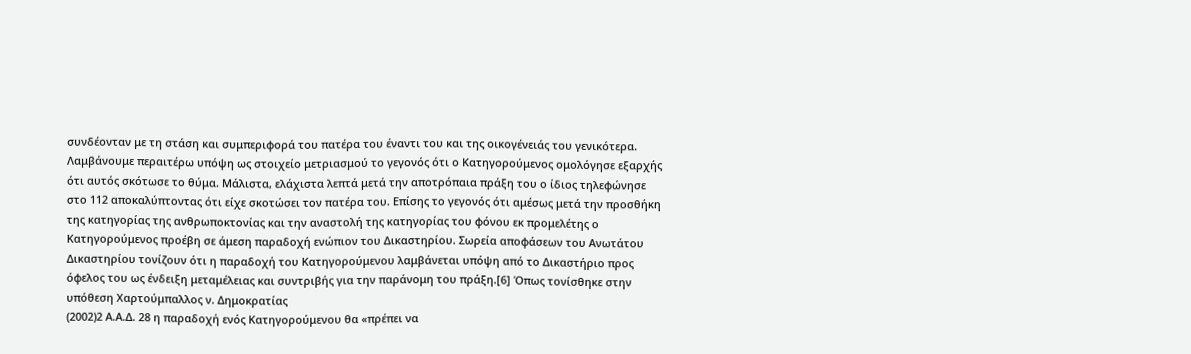συνδέονταν με τη στάση και συμπεριφορά του πατέρα του έναντι του και της οικογένειάς του γενικότερα. Λαμβάνουμε περαιτέρω υπόψη ως στοιχείο μετριασμού το γεγονός ότι ο Κατηγορούμενος ομολόγησε εξαρχής ότι αυτός σκότωσε το θύμα. Μάλιστα, ελάχιστα λεπτά μετά την αποτρόπαια πράξη του ο ίδιος τηλεφώνησε στο 112 αποκαλύπτοντας ότι είχε σκοτώσει τον πατέρα του. Επίσης το γεγονός ότι αμέσως μετά την προσθήκη της κατηγορίας της ανθρωποκτονίας και την αναστολή της κατηγορίας του φόνου εκ προμελέτης ο Κατηγορούμενος προέβη σε άμεση παραδοχή ενώπιον του Δικαστηρίου. Σωρεία αποφάσεων του Ανωτάτου Δικαστηρίου τονίζουν ότι η παραδοχή του Κατηγορούμενου λαμβάνεται υπόψη από το Δικαστήριο προς όφελος του ως ένδειξη μεταμέλειας και συντριβής για την παράνομη του πράξη.[6] Όπως τονίσθηκε στην υπόθεση Χαρτούμπαλλος ν. Δημοκρατίας
(2002)2 Α.Α.Δ. 28 η παραδοχή ενός Κατηγορούμενου θα «πρέπει να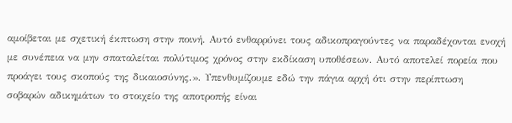αμοίβεται με σχετική έκπτωση στην ποινή. Αυτό ενθαρρύνει τους αδικοπραγούντες να παραδέχονται ενοχή με συνέπεια να μην σπαταλείται πολύτιμος χρόνος στην εκδίκαση υποθέσεων. Αυτό αποτελεί πορεία που προάγει τους σκοπούς της δικαιοσύνης.». Υπενθυμίζουμε εδώ την πάγια αρχή ότι στην περίπτωση σοβαρών αδικημάτων το στοιχείο της αποτροπής είναι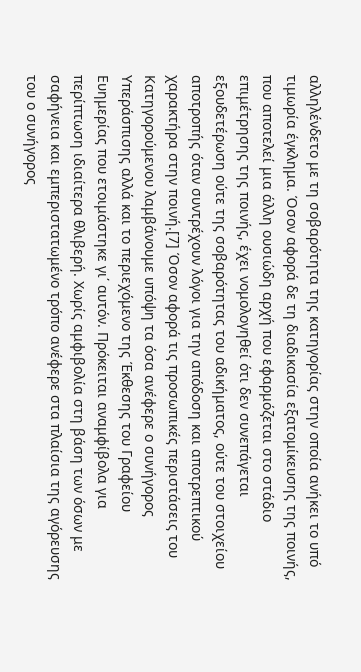αλληλένδετο με τη σοβαρότητα της κατηγορίας στην οποία ανήκει το υπό τιμωρία έγκλημα. Όσον αφορά δε τη διαδικασία εξατομίκευσης της ποινής, που αποτελεί μια άλλη ουσιώδη αρχή που εφαρμόζεται στο στάδιο επιμέτρησης της ποινής, έχει νομολογηθεί ότι δεν συνεπάγεται εξουδετέρωση ούτε της σοβαρότητας του αδικήματος, ούτε του στοιχείου αποτροπής όταν συντρέχουν λόγοι για την απόδοση και αποτρεπτικού χαρακτήρα στην ποινή.[7] Όσον αφορά τις προσωπικές περιστάσεις του Κατηγορούμενου λαμβάνουμε υπόψη τα όσα ανέφερε ο συνήγορος Υπεράσπισης αλλά και το περιεχόμενο της Έκθεσης του Γραφείου Ευημερίας που ετοιμάστηκε γι΄ αυτόν. Πρόκειται αναμφίβολα για περίπτωση ιδιαίτερα θλιβερή. Χωρίς αμφιβολία στη βάση των όσων με σαφήνεια και εμπεριστατωμένο τρόπο ανέφερε στα πλαίσια της αγόρευσης του ο συνήγορος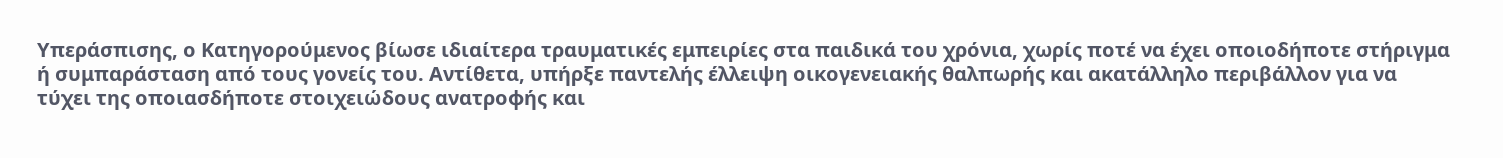Υπεράσπισης, ο Κατηγορούμενος βίωσε ιδιαίτερα τραυματικές εμπειρίες στα παιδικά του χρόνια, χωρίς ποτέ να έχει οποιοδήποτε στήριγμα ή συμπαράσταση από τους γονείς του. Αντίθετα, υπήρξε παντελής έλλειψη οικογενειακής θαλπωρής και ακατάλληλο περιβάλλον για να τύχει της οποιασδήποτε στοιχειώδους ανατροφής και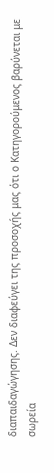διαπαιδαγώγησης. Δεν διαφεύγει της προσοχής μας ότι ο Κατηγορούμενος βαρύνεται με σωρεία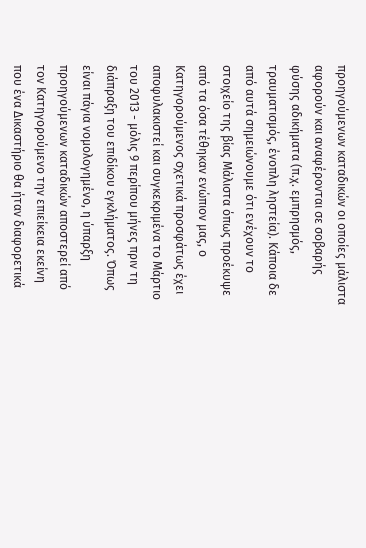προηγούμενων καταδικών οι οποίες μάλιστα αφορούν και αναφέρονται σε σοβαρής φύσης αδικήματα (π.χ. εμπρησμός, τραυματισμός, ένοπλη ληστεία). Κάποια δε από αυτά σημειώνουμε ότι ενέχουν το στοιχείο της βίας Μάλιστα όπως προέκυψε από τα όσα τέθηκαν ενώπιον μας, ο Κατηγορούμενος σχετικά προσφάτως έχει αποφυλακιστεί και συγκεκριμένα το Μάρτιο του 2013 - μόλις 9 περίπου μήνες πριν τη διάπραξη του επιδίκου εγκλήματος. Όπως είναι πάγια νομολογημένο, η ύπαρξη προηγούμενων καταδικών αποστερεί από τον Κατηγορούμενο την επιείκεια εκείνη που ένα Δικαστήριο θα ήταν διαφορετικά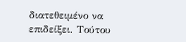διατεθειμένο να επιδείξει. Τούτου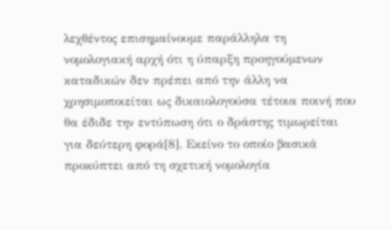λεχθέντος επισημαίνουμε παράλληλα τη νομολογιακή αρχή ότι η ύπαρξη προηγούμενων καταδικών δεν πρέπει από την άλλη να χρησιμοποιείται ως δικαιολογούσα τέτοια ποινή που θα έδιδε την εντύπωση ότι ο δράστης τιμωρείται για δεύτερη φορά[8]. Εκείνο το οποίο βασικά προκύπτει από τη σχετική νομολογία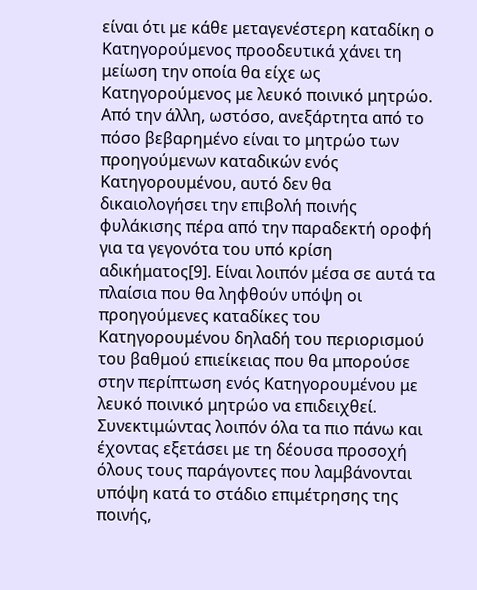είναι ότι με κάθε μεταγενέστερη καταδίκη ο Κατηγορούμενος προοδευτικά χάνει τη μείωση την οποία θα είχε ως Κατηγορούμενος με λευκό ποινικό μητρώο. Από την άλλη, ωστόσο, ανεξάρτητα από το πόσο βεβαρημένο είναι το μητρώο των προηγούμενων καταδικών ενός Κατηγορουμένου, αυτό δεν θα δικαιολογήσει την επιβολή ποινής φυλάκισης πέρα από την παραδεκτή οροφή για τα γεγονότα του υπό κρίση αδικήματος[9]. Είναι λοιπόν μέσα σε αυτά τα πλαίσια που θα ληφθούν υπόψη οι προηγούμενες καταδίκες του Κατηγορουμένου δηλαδή του περιορισμού του βαθμού επιείκειας που θα μπορούσε στην περίπτωση ενός Κατηγορουμένου με λευκό ποινικό μητρώο να επιδειχθεί. Συνεκτιμώντας λοιπόν όλα τα πιο πάνω και έχοντας εξετάσει με τη δέουσα προσοχή όλους τους παράγοντες που λαμβάνονται υπόψη κατά το στάδιο επιμέτρησης της ποινής,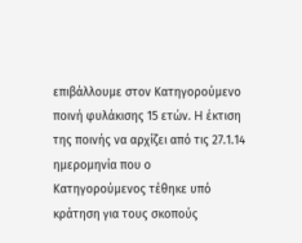επιβάλλουμε στον Κατηγορούμενο ποινή φυλάκισης 15 ετών. H έκτιση της ποινής να αρχίζει από τις 27.1.14 ημερομηνία που ο Κατηγορούμενος τέθηκε υπό κράτηση για τους σκοπούς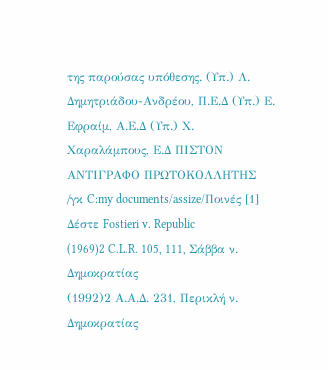της παρούσας υπόθεσης. (Υπ.) Λ. Δημητριάδου-Ανδρέου, Π.Ε.Δ (Υπ.) Ε. Εφραίμ, Α.Ε.Δ (Υπ.) Χ. Χαραλάμπους, Ε.Δ ΠΙΣΤΟΝ ΑΝΤΙΓΡΑΦΟ ΠΡΩΤΟΚΟΛΛΗΤΗΣ /γκ C:my documents/assize/Ποινές [1] Δέστε Fostieri v. Republic
(1969)2 C.L.R. 105, 111, Σάββα ν. Δημοκρατίας
(1992)2 Α.Α.Δ. 231, Περικλή ν. Δημοκρατίας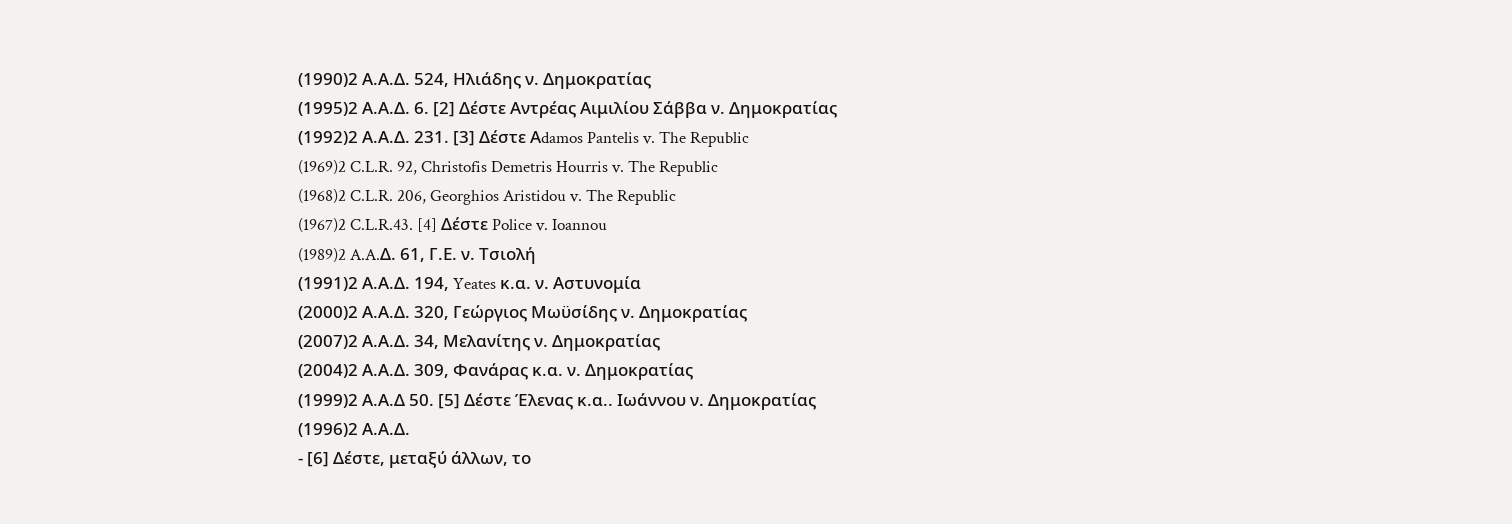(1990)2 Α.Α.Δ. 524, Ηλιάδης ν. Δημοκρατίας
(1995)2 Α.Α.Δ. 6. [2] Δέστε Αντρέας Αιμιλίου Σάββα ν. Δημοκρατίας
(1992)2 Α.Α.Δ. 231. [3] Δέστε Αdamos Pantelis v. The Republic
(1969)2 C.L.R. 92, Christofis Demetris Hourris v. The Republic
(1968)2 C.L.R. 206, Georghios Aristidou v. The Republic
(1967)2 C.L.R.43. [4] Δέστε Police v. Ioannou
(1989)2 A.A.Δ. 61, Γ.Ε. ν. Τσιολή
(1991)2 Α.Α.Δ. 194, Yeates κ.α. ν. Αστυνομία
(2000)2 Α.Α.Δ. 320, Γεώργιος Μωϋσίδης ν. Δημοκρατίας
(2007)2 Α.Α.Δ. 34, Μελανίτης ν. Δημοκρατίας
(2004)2 Α.Α.Δ. 309, Φανάρας κ.α. ν. Δημοκρατίας
(1999)2 Α.Α.Δ 50. [5] Δέστε Έλενας κ.α.. Ιωάννου ν. Δημοκρατίας
(1996)2 Α.Α.Δ.
- [6] Δέστε, μεταξύ άλλων, το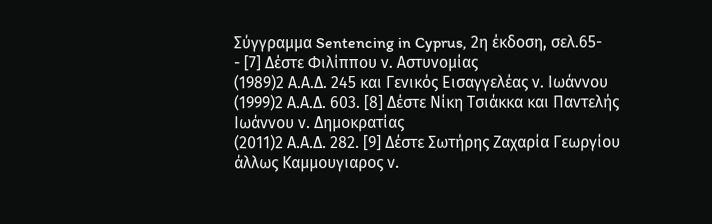Σύγγραμμα Sentencing in Cyprus, 2η έκδοση, σελ.65-
- [7] Δέστε Φιλίππου ν. Αστυνομίας
(1989)2 Α.Α.Δ. 245 και Γενικός Εισαγγελέας ν. Ιωάννου
(1999)2 Α.Α.Δ. 603. [8] Δέστε Νίκη Τσιάκκα και Παντελής Ιωάννου ν. Δημοκρατίας
(2011)2 Α.Α.Δ. 282. [9] Δέστε Σωτήρης Ζαχαρία Γεωργίου άλλως Καμμουγιαρος ν.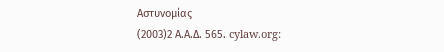Αστυνομίας
(2003)2 Α.Α.Δ. 565. cylaw.org: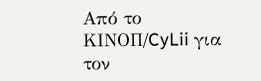Από το ΚΙΝOΠ/CyLii για τον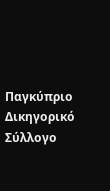Παγκύπριο Δικηγορικό Σύλλογο